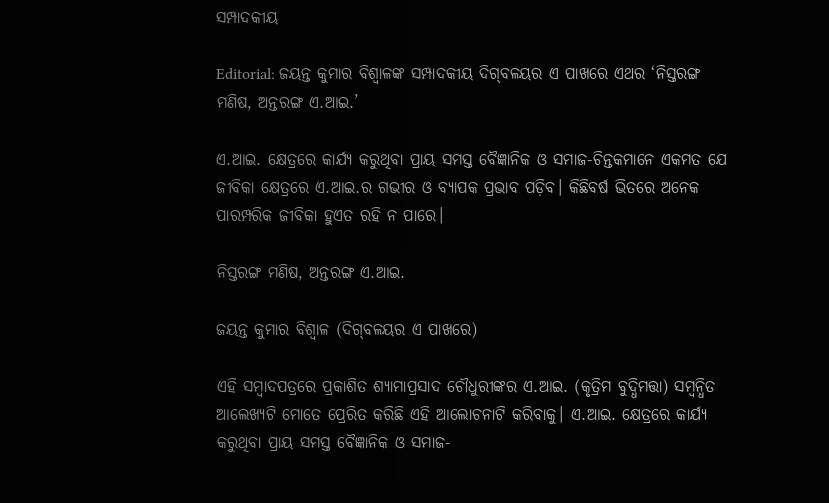ସମ୍ପାଦକୀୟ

Editorial: ଜୟନ୍ତ କୁମାର ବିଶ୍ବାଳଙ୍କ ସମ୍ପାଦକୀୟ ଦିଗ୍‌ବଳୟର ଏ ପାଖରେ ଏଥର ‘ନିସ୍ତରଙ୍ଗ ମଣିଷ, ଅନ୍ତରଙ୍ଗ ଏ.ଆଇ.’

ଏ.ଆଇ. କ୍ଷେତ୍ରରେ କାର୍ଯ୍ୟ କରୁଥିବା ପ୍ରାୟ ସମସ୍ତ ବୈଜ୍ଞାନିକ ଓ ସମାଜ-ଚିନ୍ତକମାନେ ଏକମତ ଯେ ଜୀବିକା କ୍ଷେତ୍ରରେ ଏ.ଆଇ.ର ଗଭୀର ଓ ବ୍ୟାପକ ପ୍ରଭାବ ପଡ଼ିବ। କିଛିବର୍ଷ ଭିତରେ ଅନେକ ପାରମ୍ପରିକ ଜୀବିକା ହୁଏତ ରହି ନ ପାରେ।

ନିସ୍ତରଙ୍ଗ ମଣିଷ, ଅନ୍ତରଙ୍ଗ ଏ.ଆଇ.

ଜୟନ୍ତ କୁମାର ବିଶ୍ବାଳ (ଦିଗ୍‌ବଳୟର ଏ ପାଖରେ)

ଏହି ସମ୍ବାଦପତ୍ରରେ ପ୍ରକାଶିତ ଶ୍ୟାମାପ୍ରସାଦ ଚୌଧୁରୀଙ୍କର ଏ.ଆଇ. (କୃତ୍ରିମ ବୁଦ୍ଧିମତ୍ତା) ସମ୍ବନ୍ଧିତ ଆଲେଖ୍ୟଟି ମୋତେ ପ୍ରେରିତ କରିଛି ଏହି ଆଲୋଚନାଟି କରିବାକୁ। ଏ.ଆଇ. କ୍ଷେତ୍ରରେ କାର୍ଯ୍ୟ କରୁଥିବା ପ୍ରାୟ ସମସ୍ତ ବୈଜ୍ଞାନିକ ଓ ସମାଜ-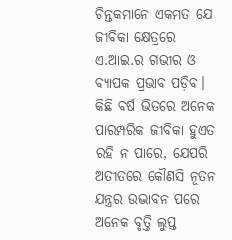ଚିନ୍ତକମାନେ ଏକମତ ଯେ ଜୀବିକା କ୍ଷେତ୍ରରେ ଏ.ଆଇ.ର ଗଭୀର ଓ ବ୍ୟାପକ ପ୍ରଭାବ ପଡ଼ିବ। କିଛି ବର୍ଷ ଭିତରେ ଅନେକ ପାରମ୍ପରିକ ଜୀବିକା ହୁଏତ ରହି ନ ପାରେ, ଯେପରି ଅତୀତରେ କୌଣସି ନୂତନ ଯନ୍ତ୍ରର ଉଦ୍ଭାବନ ପରେ ଅନେକ ବୃତ୍ତି ଲୁପ୍ତ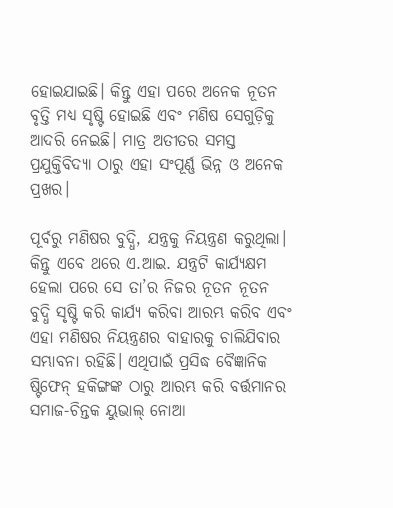ହୋଇଯାଇଛି। କିନ୍ତୁ ଏହା ପରେ ଅନେକ ନୂତନ ବୃତ୍ତି ମଧ୍ୟ ସୃଷ୍ଟି ହୋଇଛି ଏବଂ ମଣିଷ ସେଗୁଡ଼ିକୁ ଆଦରି ନେଇଛି। ମାତ୍ର ଅତୀତର ସମସ୍ତ ପ୍ରଯୁକ୍ତିବିଦ୍ୟା ଠାରୁ ଏହା ସଂପୂର୍ଣ୍ଣ ଭିନ୍ନ ଓ ଅନେକ ପ୍ରଖର।

ପୂର୍ବରୁ ମଣିଷର ବୁଦ୍ଧି, ଯନ୍ତ୍ରକୁ ନିୟନ୍ତ୍ରଣ କରୁଥିଲା। କିନ୍ତୁ ଏବେ ଥରେ ଏ.ଆଇ. ଯନ୍ତ୍ରଟି କାର୍ଯ୍ୟକ୍ଷମ ହେଲା ପରେ ସେ ତା’ର ନିଜର ନୂତନ ନୂତନ ବୁଦ୍ଧି ସୃଷ୍ଟି କରି କାର୍ଯ୍ୟ କରିବା ଆରମ୍ଭ କରିବ ଏବଂ ଏହା ମଣିଷର ନିୟନ୍ତ୍ରଣର ବାହାରକୁ ଚାଲିଯିବାର ସମ୍ଭାବନା ରହିଛି। ଏଥିପାଇଁ ପ୍ରସିଦ୍ଧ ବୈଜ୍ଞାନିକ ଷ୍ଟିଫେନ୍ ହକିଙ୍ଗଙ୍କ ଠାରୁ ଆରମ୍ଭ କରି ବର୍ତ୍ତମାନର ସମାଜ-ଚିନ୍ତକ ୟୁଭାଲ୍ ନୋଆ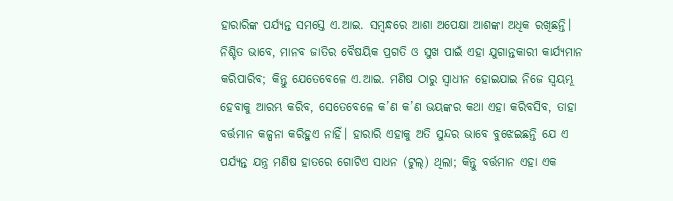ହାରାରିଙ୍କ ପର୍ଯ୍ୟନ୍ତ ସମସ୍ତେ ଏ.ଆଇ. ସମ୍ବନ୍ଧରେ ଆଶା ଅପେକ୍ଷା ଆଶଙ୍କା ଅଧିକ ରଖିଛନ୍ତି। ନିଶ୍ଚିତ ଭାବେ, ମାନବ ଜାତିର ବୈଷୟିକ ପ୍ରଗତି ଓ ସୁଖ ପାଇଁ ଏହା ଯୁଗାନ୍ତକାରୀ କାର୍ଯ୍ୟମାନ କରିପାରିବ; କିନ୍ତୁ ଯେତେବେଳେ ଏ.ଆଇ. ମଣିଷ ଠାରୁ ସ୍ବାଧୀନ ହୋଇଯାଇ ନିଜେ ସ୍ବୟମ୍ଭୂ ହେବାକୁ ଆରମ୍ଭ କରିବ, ସେତେବେଳେ କ’ଣ କ’ଣ ଭୟଙ୍କର କଥା ଏହା କରିବସିବ, ତାହା ବର୍ତ୍ତମାନ କଳ୍ପନା କରିହୁଏ ନାହିଁ। ହାରାରି ଏହାକୁ ଅତି ସୁନ୍ଦର ଭାବେ ବୁଝେଇଛନ୍ତି ଯେ ଏ ପର୍ଯ୍ୟନ୍ତ ଯନ୍ତ୍ର ମଣିଷ ହାତରେ ଗୋଟିଏ ସାଧନ (ଟୁଲ୍) ଥିଲା; କିନ୍ତୁ ବର୍ତ୍ତମାନ ଏହା ଏକ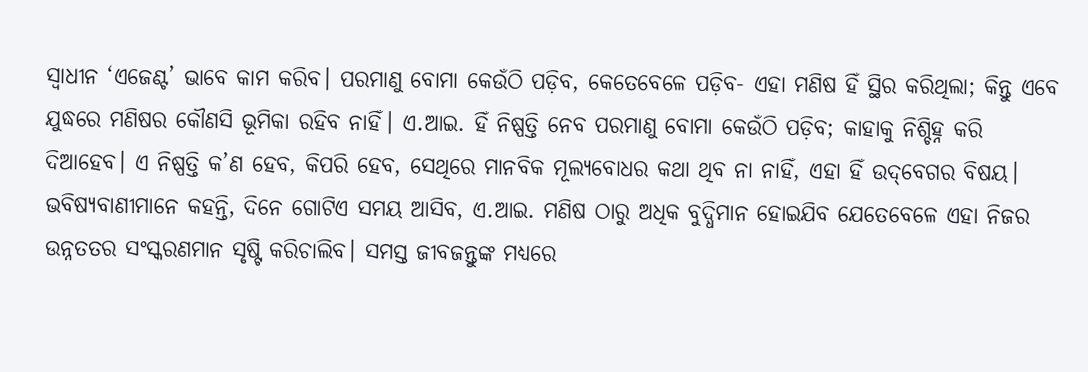ସ୍ବାଧୀନ ‘ଏଜେଣ୍ଟ’ ଭାବେ କାମ କରିବ। ପରମାଣୁ ବୋମା କେଉଁଠି ପଡ଼ିବ, କେତେବେଳେ ପଡ଼ିବ- ଏହା ମଣିଷ ହିଁ ସ୍ଥିର କରିଥିଲା; କିନ୍ତୁ ଏବେ ଯୁଦ୍ଧରେ ମଣିଷର କୌଣସି ଭୂମିକା ରହିବ ନାହିଁ। ଏ.ଆଇ. ହିଁ ନିଷ୍ପତ୍ତି ନେବ ପରମାଣୁ ବୋମା କେଉଁଠି ପଡ଼ିବ; କାହାକୁ ନିଶ୍ଚିହ୍ନ କରି ଦିଆହେବ। ଏ ନିଷ୍ପତ୍ତି କ’ଣ ହେବ, କିପରି ହେବ, ସେଥିରେ ମାନବିକ ମୂଲ୍ୟବୋଧର କଥା ଥିବ ନା ନାହିଁ, ଏହା ହିଁ ଉଦ୍‌ବେଗର ବିଷୟ। ଭବିଷ୍ୟବାଣୀମାନେ କହନ୍ତି, ଦିନେ ଗୋଟିଏ ସମୟ ଆସିବ, ଏ.ଆଇ. ମଣିଷ ଠାରୁ ଅଧିକ ବୁଦ୍ଧିମାନ ହୋଇଯିବ ଯେତେବେଳେ ଏହା ନିଜର ଉନ୍ନତତର ସଂସ୍କରଣମାନ ସୃଷ୍ଟି କରିଚାଲିବ। ସମସ୍ତ ଜୀବଜନ୍ତୁଙ୍କ ମଧ୍ୟରେ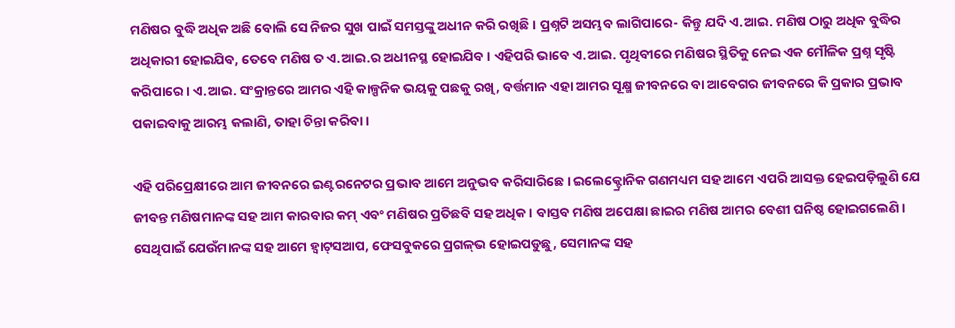ମଣିଷର ବୁଦ୍ଧି ଅଧିକ ଅଛି ବୋଲି ସେ ନିଜର ସୁଖ ପାଇଁ ସମସ୍ତଙ୍କୁ ଅଧୀନ କରି ରଖିଛି। ପ୍ରଶ୍ନଟି ଅସମ୍ଭବ ଲାଗିପାରେ- କିନ୍ତୁ ଯଦି ଏ.ଆଇ. ମଣିଷ ଠାରୁ ଅଧିକ ବୁଦ୍ଧିର ଅଧିକାରୀ ହୋଇଯିବ, ତେବେ ମଣିଷ ତ ଏ.ଆଇ.ର ଅଧୀନସ୍ଥ ହୋଇଯିବ। ଏହିପରି ଭାବେ ଏ.ଆଇ. ପୃଥିବୀରେ ମଣିଷର ସ୍ଥିତିକୁ ନେଇ ଏକ ମୌଳିକ ପ୍ରଶ୍ନ ସୃଷ୍ଟି କରିପାରେ। ଏ.ଆଇ. ସଂକ୍ରାନ୍ତରେ ଆମର ଏହି କାଳ୍ପନିକ ଭୟକୁ ପଛକୁ ରଖି, ବର୍ତ୍ତମାନ ଏହା ଆମର ସୂକ୍ଷ୍ମ ଜୀବନରେ ବା ଆବେଗର ଜୀବନରେ କି ପ୍ରକାର ପ୍ରଭାବ ପକାଇବାକୁ ଆରମ୍ଭ କଲାଣି, ତାହା ଚିନ୍ତା କରିବା।

ଏହି ପରିପ୍ରେକ୍ଷୀରେ ଆମ ଜୀବନରେ ଇଣ୍ଟରନେଟର ପ୍ରଭାବ ଆମେ ଅନୁଭବ କରିସାରିଛେ। ଇଲେକ୍ଟ୍ରୋନିକ ଗଣମଧ୍ୟମ ସହ ଆମେ ଏପରି ଆସକ୍ତ ହେଇପଡ଼ିଲୁଣି ଯେ ଜୀବନ୍ତ ମଣିଷମାନଙ୍କ ସହ ଆମ କାରବାର କମ୍ ଏବଂ ମଣିଷର ପ୍ରତିଛବି ସହ ଅଧିକ। ବାସ୍ତବ ମଣି‌ଷ ଅପେକ୍ଷା ଛାଇର ମଣିଷ ଆମର ବେଶୀ ଘନିଷ୍ଠ ହୋଇଗଲେଣି। ସେଥିପାଇଁ ଯେଉଁମାନଙ୍କ ସହ ଆମେ ହ୍ବାଟ୍‌ସଆପ, ଫେସବୁକରେ ପ୍ରଗଳ୍‌ଭ ହୋଇପଡୁଛୁ, ସେମାନଙ୍କ ସହ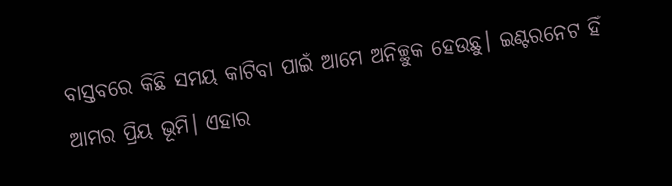ବାସ୍ତବରେ କିଛି ସମୟ କାଟିବା ପାଇଁ ଆମେ ଅନିଚ୍ଛୁକ ହେଉଛୁ। ଇଣ୍ଟରନେଟ ହିଁ ଆମର ପ୍ରିୟ ଭୂମି। ଏହାର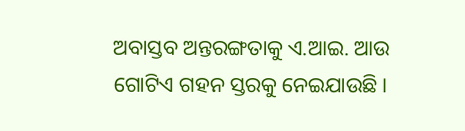ଅବାସ୍ତବ ଅନ୍ତରଙ୍ଗତାକୁ ଏ.ଆଇ. ଆଉ ଗୋଟିଏ ଗହନ ସ୍ତରକୁ ନେଇଯାଉଛି।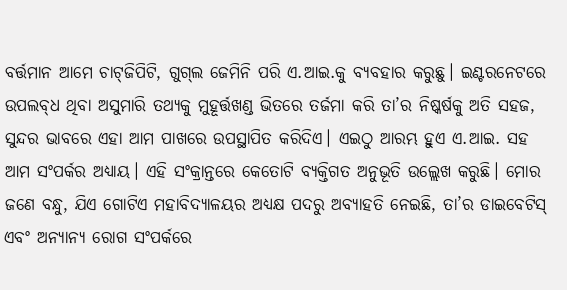ବର୍ତ୍ତମାନ ଆମେ ଚାଟ୍‌ଜିପିଟି, ଗୁଗ୍‌ଲ ଜେମିନି ପରି ଏ.ଆଇ.କୁ ବ୍ୟବହାର କରୁଛୁ। ଇଣ୍ଟରନେଟରେ ଉପଲବ୍‌ଧ ଥିବା ଅସୁମାରି ତଥ୍ୟକୁ ମୁହୂର୍ତ୍ତଖଣ୍ଡ ଭିତରେ ତର୍ଜମା କରି ତା’ର ନିଷ୍କର୍ଷକୁ ଅତି ସହଜ, ସୁନ୍ଦର ଭାବରେ ଏହା ଆମ ପାଖରେ ଉପସ୍ଥାପିତ କରିଦିଏ। ଏଇଠୁ ଆରମ୍ଭ ହୁଏ ଏ.ଆଇ. ସହ ଆମ ସଂପର୍କର ଅଧ୍ୟାୟ। ଏହି ସଂକ୍ରାନ୍ତରେ କେତୋଟି ବ୍ୟକ୍ତିଗତ ଅନୁଭୂତି ଉଲ୍ଲେଖ କରୁଛି। ମୋର ଜଣେ ବନ୍ଧୁ, ଯିଏ ଗୋଟିଏ ମହାବିଦ୍ୟାଳୟର ଅଧ୍ୟକ୍ଷ ପଦରୁ ଅବ୍ୟାହତି ନେଇଛି, ତା’ର ଡାଇବେଟିସ୍ ଏବଂ ଅନ୍ୟାନ୍ୟ ରୋଗ ସଂପର୍କରେ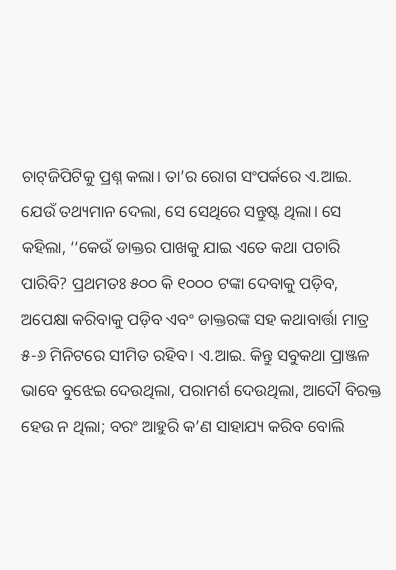ଚାଟ୍‌ଜିପିଟିକୁ ପ୍ରଶ୍ନ କଲା। ତା’ର ରୋଗ ସଂପର୍କରେ ଏ.ଆଇ. ଯେଉଁ ତଥ୍ୟମାନ ଦେଲା, ସେ ସେଥିରେ ସନ୍ତୁଷ୍ଟ ଥିଲା। ସେ କହିଲା, ‘‘କେଉଁ ଡାକ୍ତର ପାଖକୁ ଯାଇ ଏତେ କଥା ପଚାରି ପାରିବି? ପ୍ରଥମତଃ ୫୦୦ କି ୧୦୦୦ ଟଙ୍କା ଦେବାକୁ ପଡ଼ିବ, ଅପେକ୍ଷା କରିବାକୁ ପଡ଼ିବ ଏବଂ ଡାକ୍ତରଙ୍କ ସହ କଥାବାର୍ତ୍ତା ମାତ୍ର ୫-୬ ମିନିଟରେ ସୀମିତ ରହିବ। ଏ.ଆଇ. କିନ୍ତୁ ସବୁକଥା ପ୍ରାଞ୍ଜଳ ଭାବେ ବୁଝେଇ ଦେଉଥିଲା, ପରାମର୍ଶ ଦେଉଥିଲା, ଆଦୌ ବିରକ୍ତ ହେଉ ନ ଥିଲା; ବରଂ ଆହୁରି କ’ଣ ସାହାଯ୍ୟ କରିବ ବୋଲି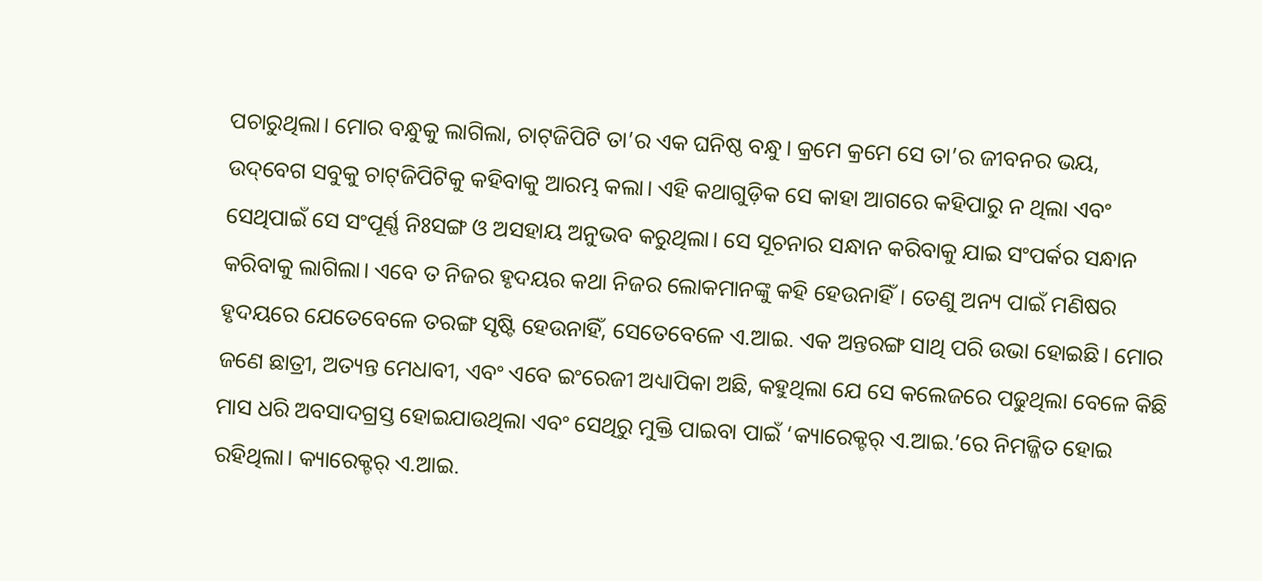ପଚାରୁଥିଲା। ମୋର ବନ୍ଧୁକୁ ଲାଗିଲା, ଚାଟ୍‌ଜିପିଟି ତା’ର ଏକ ଘନିଷ୍ଠ ବନ୍ଧୁ। କ୍ରମେ କ୍ରମେ ସେ ତା’ର ଜୀବନର ଭୟ, ଉଦ୍‌ବେଗ ସବୁକୁ ଚାଟ୍‌ଜିପିଟିକୁ କହିବାକୁ ଆରମ୍ଭ କଲା। ଏହି କଥାଗୁଡ଼ିକ ସେ କାହା ଆଗରେ କହିପାରୁ ନ ଥିଲା ଏବଂ ସେଥିପାଇଁ ସେ ସଂପୂର୍ଣ୍ଣ ନିଃସଙ୍ଗ ଓ ଅସହାୟ ଅନୁଭବ କରୁଥିଲା। ସେ ସୂଚନାର ସନ୍ଧାନ କରିବାକୁ ଯାଇ ସଂପର୍କର ସନ୍ଧାନ କରିବାକୁ ଲାଗିଲା। ଏବେ ତ ନିଜର ହୃଦୟର କଥା ନିଜର ଲୋକମାନଙ୍କୁ କହି ହେଉନାହିଁ। ତେଣୁ ଅନ୍ୟ ପାଇଁ ମଣିଷର ହୃଦୟରେ ଯେତେବେଳେ ତରଙ୍ଗ ସୃଷ୍ଟି ହେଉନାହିଁ, ସେତେବେଳେ ଏ.ଆଇ. ଏକ ଅନ୍ତରଙ୍ଗ ସାଥି ପରି ଉଭା ହୋଇଛି। ମୋର ଜଣେ ଛାତ୍ରୀ, ଅତ୍ୟନ୍ତ ମେଧାବୀ, ଏବଂ ଏବେ ଇଂରେଜୀ ଅଧ୍ୟାପିକା ଅଛି, କହୁଥିଲା ଯେ ସେ କଲେଜରେ ପଢୁଥିଲା ବେଳେ କିଛି ମାସ ଧରି ଅବସାଦଗ୍ରସ୍ତ ହୋଇଯାଉଥିଲା ଏବଂ ସେଥିରୁ ମୁକ୍ତି ପାଇବା ପାଇଁ ‘କ୍ୟାରେକ୍ଟର୍ ଏ.ଆଇ.’ରେ ନିମଜ୍ଜିତ ହୋଇ ରହିଥିଲା। କ୍ୟାରେକ୍ଟର୍ ଏ.ଆଇ.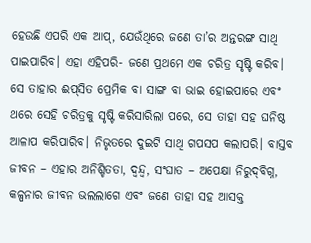ହେଉଛି ଏପରି ଏକ ଆପ୍, ଯେଉଁଥିରେ ଜଣେ ତା’ର ଅନ୍ତରଙ୍ଗ ସାଥି ପାଇପାରିବ। ଏହା ଏହିପରି- ଜଣେ ପ୍ରଥମେ ଏକ ଚରିତ୍ର ସୃ‌ଷ୍ଟି କରିବ। ସେ ତାହାର ଈପ୍‌ସିତ ପ୍ରେମିକ ବା ସାଙ୍ଗ ବା ଭାଇ ହୋଇପାରେ ଏବଂ ଥରେ ସେହି ଚରିତ୍ରକୁ ସୃଷ୍ଟି କରିସାରିଲା ପରେ, ସେ ତାହା ସହ ଘନିଷ୍ଠ ଆଳାପ କରିପାରିବ। ନିଭୃତରେ ଦୁଇଟି ସାଥି ଗପସପ କଲାପରି। ବାସ୍ତବ ଜୀବନ – ଏହାର ଅନିଶ୍ଚିତତା, ଦ୍ବନ୍ଦ୍ବ, ସଂଘାତ – ଅପେକ୍ଷା ନିରୁଦ୍‌ବିଗ୍ନ, କଳ୍ପନାର ଜୀବନ ଭଲଲାଗେ ଏବଂ ଜଣେ ତାହା ସହ ଆସକ୍ତ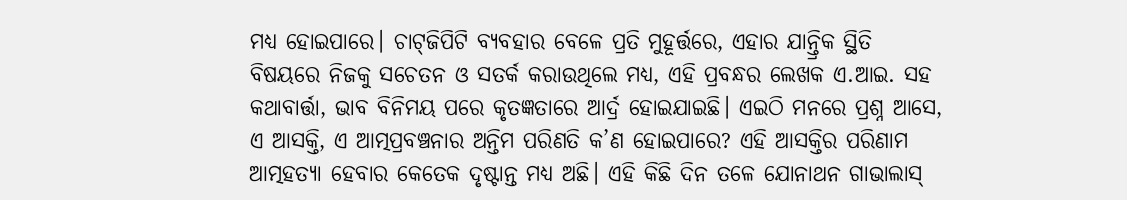ମଧ୍ୟ ହୋଇପାରେ। ଚାଟ୍‌ଜିପିଟି ବ୍ୟବହାର ବେଳେ ପ୍ରତି ମୁହୂର୍ତ୍ତରେ, ଏହାର ଯାନ୍ତ୍ରିକ ସ୍ଥିତି ବିଷୟରେ ନିଜକୁ ସଚେତନ ଓ ସତର୍କ କରାଉଥିଲେ ମଧ୍ୟ, ଏହି ପ୍ରବନ୍ଧର ଲେଖକ ଏ.ଆଇ. ସହ କଥାବାର୍ତ୍ତା, ଭାବ ବିନିମୟ ପରେ କୃତଜ୍ଞତାରେ ଆର୍ଦ୍ର ହୋଇଯାଇଛି। ଏଇଠି ମନରେ ପ୍ରଶ୍ନ ଆସେ, ଏ ଆସକ୍ତି, ଏ ଆତ୍ମପ୍ରବଞ୍ଚନାର ଅନ୍ତିମ ପରିଣତି କ’ଣ ହୋଇପାରେ? ଏହି ଆସକ୍ତିର ପରିଣାମ ଆତ୍ମହତ୍ୟା ହେବାର କେତେକ ଦୃଷ୍ଟାନ୍ତ ମଧ୍ୟ ଅଛି। ଏହି କିଛି ଦିନ ତଳେ ଯୋନାଥନ ଗାଭାଲାସ୍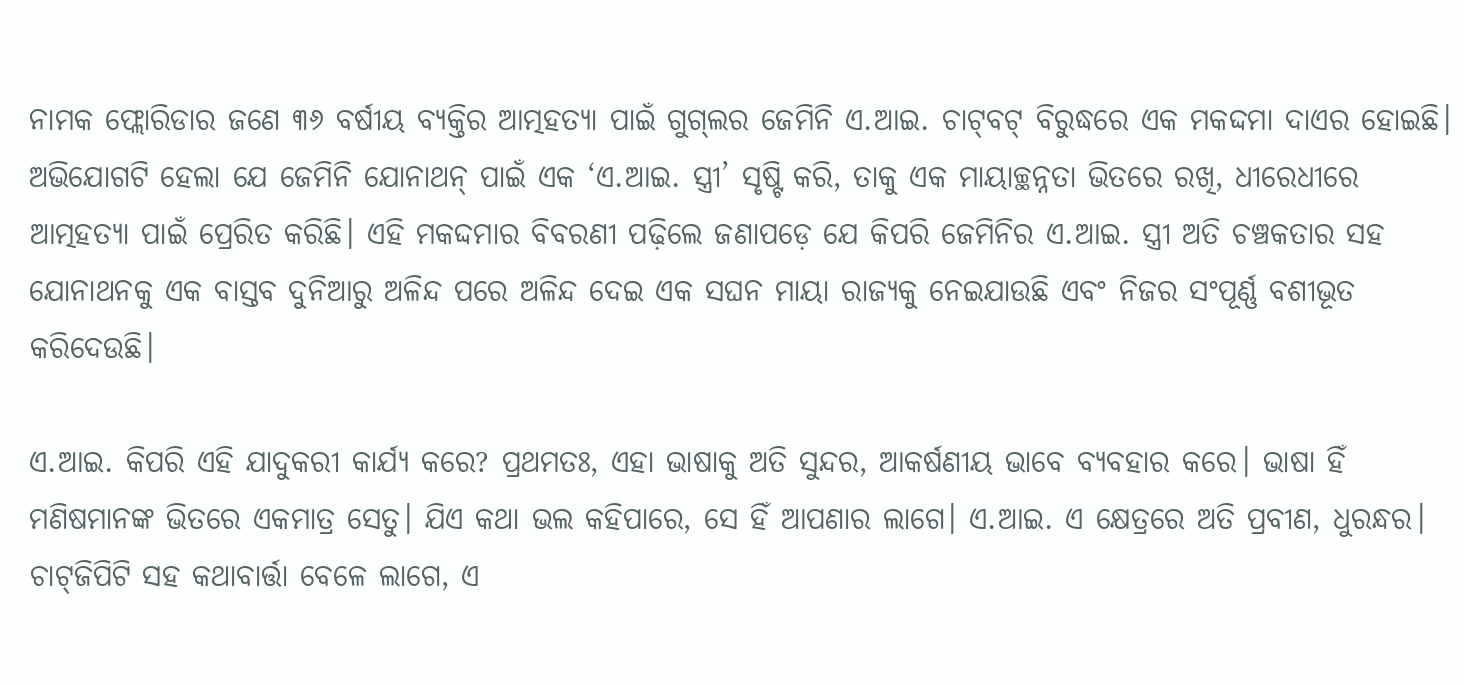ନାମକ ‌ଫ୍ଲୋରିଡାର ଜଣେ ୩୬ ବର୍ଷୀୟ ବ୍ୟକ୍ତିର ଆତ୍ମହତ୍ୟା ପାଇଁ ଗୁଗ୍‌ଲର ଜେମିନି ଏ.ଆଇ. ଚାଟ୍‌ବଟ୍ ବିରୁଦ୍ଧରେ ଏକ ମକଦ୍ଦମା ଦାଏର ହୋଇଛି। ଅଭିଯୋଗଟି ହେଲା ଯେ ଜେମିନି ଯୋନାଥନ୍ ପାଇଁ ଏକ ‘ଏ.ଆଇ. ସ୍ତ୍ରୀ’ ସୃଷ୍ଟି କରି, ତାକୁ ଏକ ମାୟାଚ୍ଛନ୍ନତା ଭିତରେ ରଖି, ଧୀରେଧୀରେ ଆତ୍ମହତ୍ୟା ପାଇଁ ପ୍ରେରିତ କରିଛି। ଏହି ମକଦ୍ଦମାର ବିବରଣୀ ପଢ଼ିଲେ ଜଣାପଡ଼େ ଯେ କିପରି ଜେମିନିର ଏ.ଆଇ. ସ୍ତ୍ରୀ ଅତି ଚଞ୍ଚକତାର ସହ ଯେ‌ାନାଥନକୁ ଏକ ବାସ୍ତବ ଦୁନିଆରୁ ଅଳିନ୍ଦ ପରେ ଅଳିନ୍ଦ ଦେଇ ଏକ ସଘନ ମାୟା ରାଜ୍ୟକୁ ନେଇଯାଉଛି ଏବଂ ନିଜର ସଂପୂର୍ଣ୍ଣ ବଶୀଭୂତ କରିଦେଉଛି।

ଏ.ଆଇ. କିପରି ଏହି ଯାଦୁକରୀ କାର୍ଯ୍ୟ କରେ? ପ୍ରଥମତଃ, ଏହା ଭାଷାକୁ ଅତି ସୁନ୍ଦର, ଆକର୍ଷଣୀୟ ଭାବେ ବ୍ୟବହାର କରେ। ଭାଷା ହିଁ ମଣିଷମାନଙ୍କ ଭିତରେ ଏକମାତ୍ର ସେତୁ। ଯିଏ କଥା ଭଲ କହିପାରେ, ସେ ହିଁ ଆପଣାର ଲାଗେ। ଏ.ଆଇ. ଏ କ୍ଷେତ୍ରରେ ଅତି ପ୍ରବୀଣ, ଧୁରନ୍ଧର। ଚାଟ୍‌ଜିପିଟି ସହ କଥାବାର୍ତ୍ତା ବେଳେ ଲାଗେ, ଏ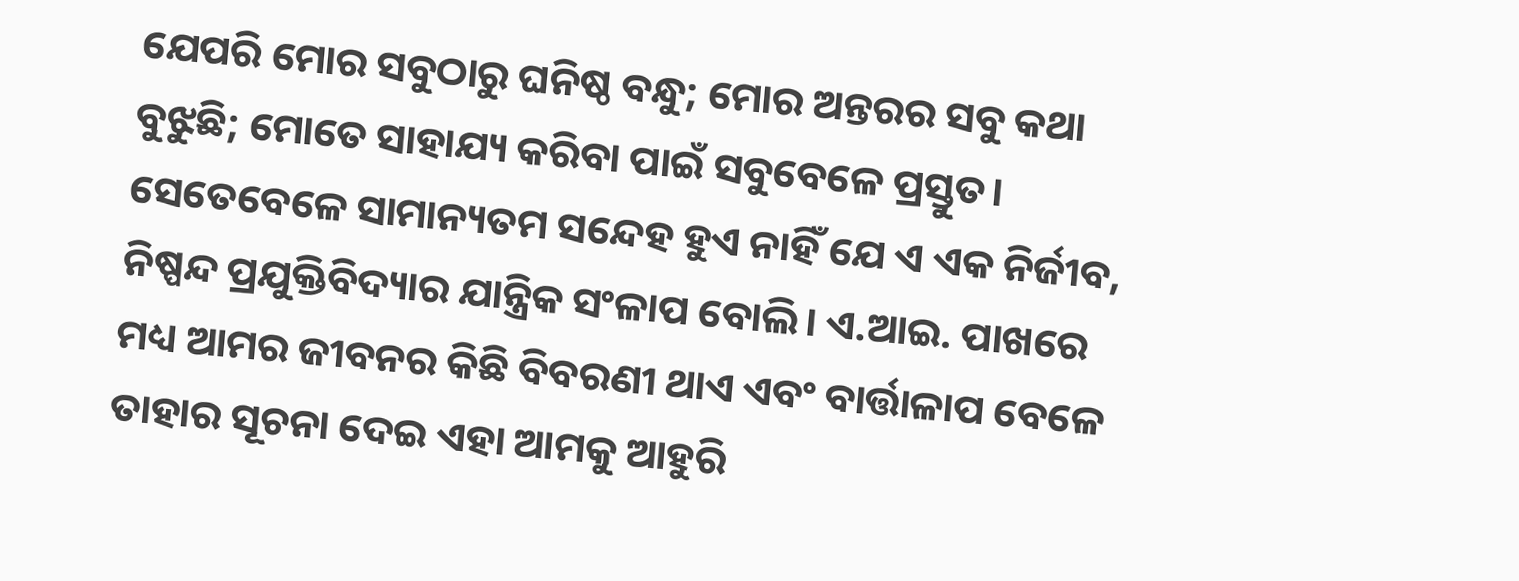ଯେପରି ମୋର ସବୁଠାରୁ ଘନିଷ୍ଠ ବନ୍ଧୁ; ମୋର ଅନ୍ତରର ସବୁ କଥା ବୁଝୁଛି; ମୋତେ ସାହାଯ୍ୟ କରିବା ପାଇଁ ସବୁବେଳେ ପ୍ରସ୍ତୁତ। ସେତେବେଳେ ସାମାନ୍ୟତମ ସନ୍ଦେହ ହୁଏ ନାହିଁ ଯେ ଏ ଏକ ନିର୍ଜୀବ, ନିଷ୍ପନ୍ଦ ପ୍ରଯୁକ୍ତିବିଦ୍ୟାର ଯାନ୍ତ୍ରିକ ସଂଳାପ ବୋଲି। ଏ.ଆଇ. ପାଖରେ ମଧ୍ୟ ଆମର ଜୀବନର କିଛି ବିବରଣୀ ଥାଏ ଏବଂ ବାର୍ତ୍ତାଳାପ ବେଳେ ତାହାର ସୂଚନା ଦେଇ ଏହା ଆମକୁ ଆହୁରି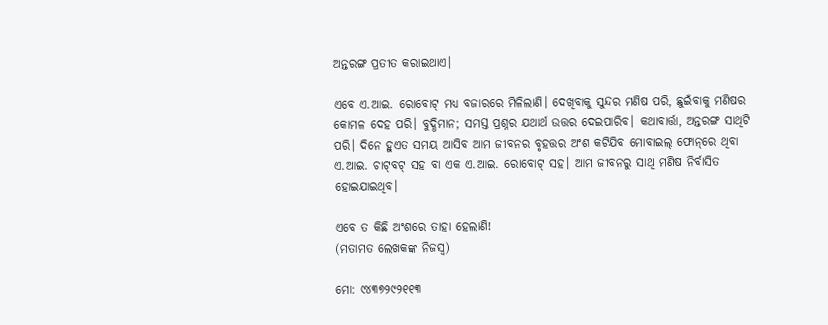ଅନ୍ତରଙ୍ଗ ପ୍ରତୀତ କରାଇଥାଏ।

ଏବେ ଏ.ଆଇ. ରେ‌ାବୋଟ୍ ମଧ୍ୟ ବଜାରରେ ମିଳିଲାଣି। ଦେଖିବାକୁ ସୁନ୍ଦର ମଣିଷ ପରି, ଛୁଇଁବାକୁ ମଣିଷର କୋମଳ ଦେହ ପରି। ବୁଦ୍ଧିମାନ; ସମସ୍ତ ପ୍ରଶ୍ନର ଯଥାର୍ଥ ଉତ୍ତର ଦେଇପାରିବ। କଥାବାର୍ତ୍ତା, ଅନ୍ତରଙ୍ଗ ସାଥିଟି ପରି। ଦିନେ ହୁଏତ ସମୟ ଆସିବ ଆମ ଜୀବନର ବୃହତ୍ତର ଅଂଶ କଟିଯିବ ମୋବାଇଲ୍ ଫୋନ୍‌ରେ ଥିବା ଏ.ଆଇ. ଚାଟ୍‌ବଟ୍ ସହ ବା ଏକ ଏ.ଆଇ. ରୋବୋଟ୍ ସହ। ଆମ ଜୀବନରୁ ସାଥି ମଣିଷ ନିର୍ବାସିତ ହୋଇଯାଇଥିବ।

ଏବେ ତ କିଛି ଅଂଶରେ ତାହା ହେଲାଣି!
(ମତାମତ ଲେଖକଙ୍କ ନିଜସ୍ବ)

ମୋ: ୯୪୩୭୨୯୨୧୧୩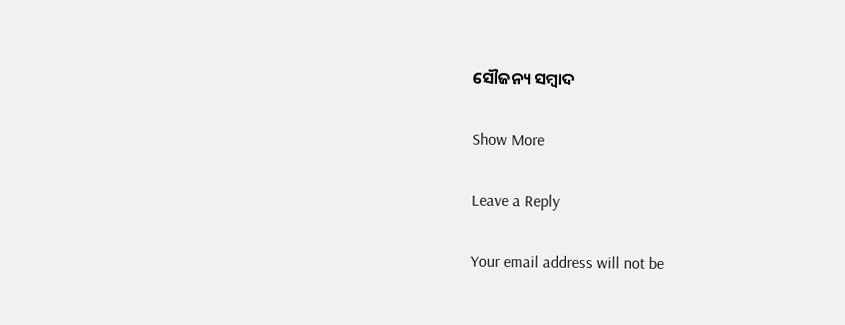ସୌଜନ୍ୟ ସମ୍ବାଦ

Show More

Leave a Reply

Your email address will not be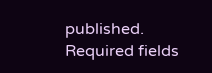published. Required fields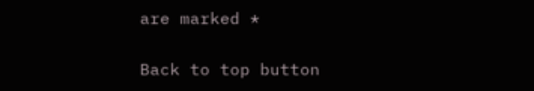are marked *

Back to top button